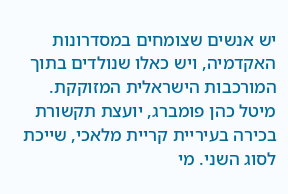יש אנשים שצומחים במסדרונות האקדמיה, ויש כאלו שנולדים בתוך המורכבות הישראלית המזוקקת. מיטל כהן פומברג, יועצת תקשורת בכירה בעיריית קריית מלאכי, שייכת לסוג השני. מי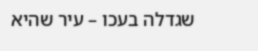שגדלה בעכו – עיר שהיא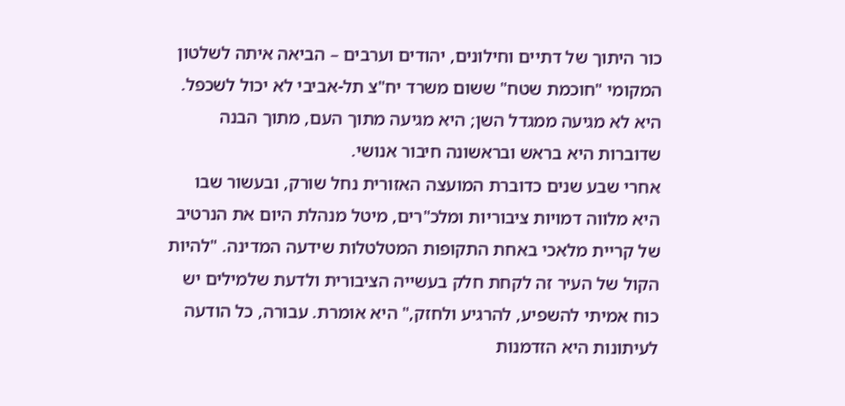כור היתוך של דתיים וחילונים, יהודים וערבים – הביאה איתה לשלטון המקומי "חוכמת שטח" ששום משרד יח"צ תל-אביבי לא יכול לשכפל. היא לא מגיעה ממגדל השן; היא מגיעה מתוך העם, מתוך הבנה שדוברות היא בראש ובראשונה חיבור אנושי.
אחרי שבע שנים כדוברת המועצה האזורית נחל שורק, ובעשור שבו היא מלווה דמויות ציבוריות ומלכ"רים, מיטל מנהלת היום את הנרטיב של קריית מלאכי באחת התקופות המטלטלות שידעה המדינה. "להיות הקול של העיר זה לקחת חלק בעשייה הציבורית ולדעת שלמילים יש כוח אמיתי להשפיע, להרגיע ולחזק," היא אומרת. עבורה, כל הודעה לעיתונות היא הזדמנות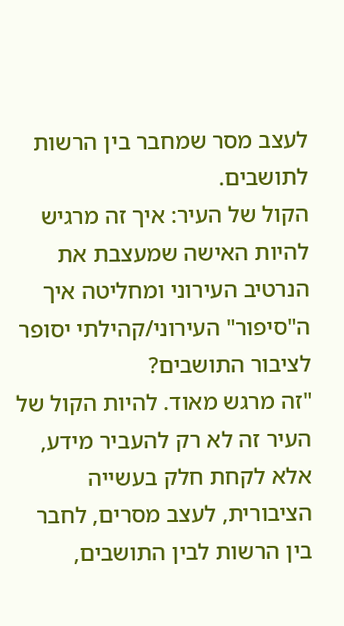לעצב מסר שמחבר בין הרשות לתושבים.
הקול של העיר: איך זה מרגיש להיות האישה שמעצבת את הנרטיב העירוני ומחליטה איך ה"סיפור" העירוני/קהילתי יסופר לציבור התושבים?
"זה מרגש מאוד. להיות הקול של העיר זה לא רק להעביר מידע, אלא לקחת חלק בעשייה הציבורית, לעצב מסרים, לחבר בין הרשות לבין התושבים,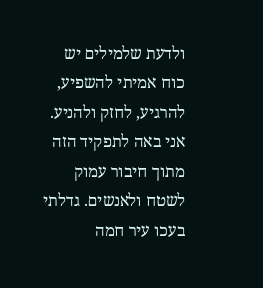ולדעת שלמילים יש כוח אמיתי להשפיע, להרגיע, לחזק ולהניע. אני באה לתפקיד הזה מתוך חיבור עמוק לשטח ולאנשים. גדלתי בעכו עיר חמה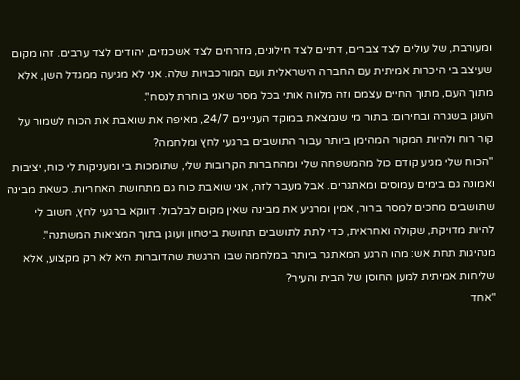ומעורבת, של עולים לצד צברים, דתיים לצד חילונים, מזרחים לצד אשכנזים, יהודים לצד ערבים. זהו מקום שעיצב בי היכרות אמיתית עם החברה הישראלית ועם המורכבויות שלה. אני לא מגיעה ממגדל השן, אלא מתוך העם, מתוך החיים עצמם וזה מלווה אותי בכל מסר שאני בוחרת לנסח".
העוגן בשגרה ובחירום: בתור מי שנמצאת במוקד העניינים 24/7, מאיפה את שואבת את הכוח לשמור על קור רוח ולהיות המקור המהימן ביותר עבור התושבים ברגעי לחץ ומלחמה?
"הכוח שלי מגיע קודם כול מהמשפחה שלי ומהחברות הקרובות שלי, שתומכות בי ומעניקות לי כוח, יציבות ואמונה גם בימים עמוסים ומאתגרים. אבל מעבר לזה, אני שואבת כוח גם מתחושת האחריות. כשאת מבינה שתושבים מחכים למסר ברור, אמין ומרגיע את מבינה שאין מקום לבלבול. דווקא ברגעי לחץ, חשוב לי להיות מדויקת, שקולה ואחראית, כדי לתת לתושבים תחושת ביטחון ועוגן בתוך המציאות המשתנה".
מנהיגות תחת אש: מהו הרגע המאתגר ביותר במלחמה שבו הרגשת שהדוברות היא לא רק מקצוע, אלא שליחות אמיתית למען החוסן של הבית והעיר?
"אחד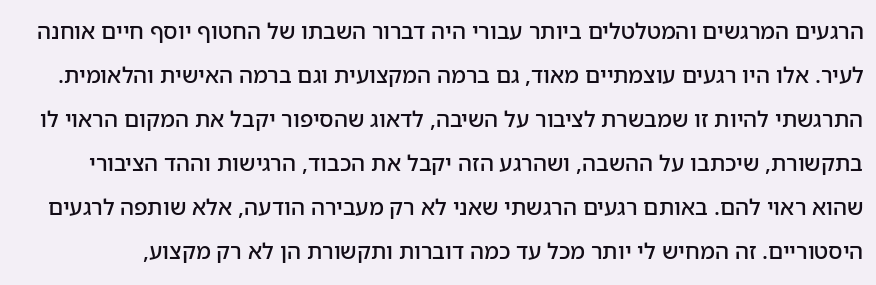הרגעים המרגשים והמטלטלים ביותר עבורי היה דברור השבתו של החטוף יוסף חיים אוחנה לעיר. אלו היו רגעים עוצמתיים מאוד, גם ברמה המקצועית וגם ברמה האישית והלאומית. התרגשתי להיות זו שמבשרת לציבור על השיבה, לדאוג שהסיפור יקבל את המקום הראוי לו בתקשורת, שיכתבו על ההשבה, ושהרגע הזה יקבל את הכבוד, הרגישות וההד הציבורי שהוא ראוי להם. באותם רגעים הרגשתי שאני לא רק מעבירה הודעה, אלא שותפה לרגעים היסטוריים. זה המחיש לי יותר מכל עד כמה דוברות ותקשורת הן לא רק מקצוע,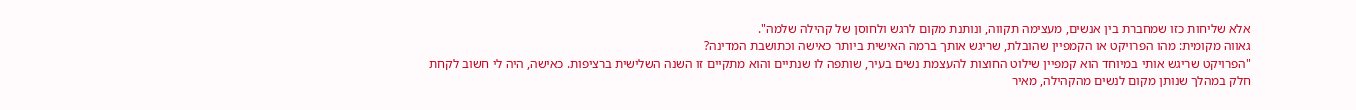אלא שליחות כזו שמחברת בין אנשים, מעצימה תקווה, ונותנת מקום לרגש ולחוסן של קהילה שלמה".
גאווה מקומית: מהו הפרויקט או הקמפיין שהובלת, שריגש אותך ברמה האישית ביותר כאישה וכתושבת המדינה?
"הפרויקט שריגש אותי במיוחד הוא קמפיין שילוט החוצות להעצמת נשים בעיר, שותפה לו שנתיים והוא מתקיים זו השנה השלישית ברציפות. כאישה, היה לי חשוב לקחת חלק במהלך שנותן מקום לנשים מהקהילה, מאיר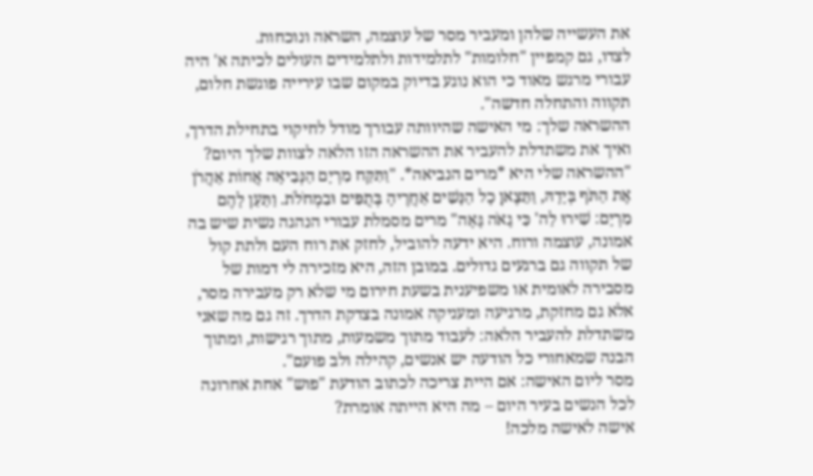את העשייה שלהן ומעביר מסר של עוצמה, השראה ונוכחות.
לצדו, גם קמפיין "חלומות" לתלמידות ולתלמידים העולים לכיתה א' היה עבורי מרגש מאוד כי הוא נוגע בדיוק במקום שבו עירייה פוגשת חלום, תקווה והתחלה חדשה".
ההשראה שלך: מי האישה שהיוותה עבורך מודל לחיקוי בתחילת הדרך, ואיך את משתדלת להעביר את ההשראה הזו הלאה לצוות שלך היום?
"ההשראה שלי היא *מרים הנביאה*. "וַתִּקַּח מִרְיָם הַנְּבִיאָה אֲחוֹת אַהֲרֹן אֶת הַתֹּף בְּיָדָהּ, וַתֵּצֶאןָ כׇל הַנָּשִׁים אַחֲרֶיהָ בְּתֻפִּים וּבִמְחֹלֹת. וַתַּעַן לָהֶם מִרְיָם: שִׁירוּ לַה' כִּי גָאֹה גָּאָה" מרים מסמלת עבורי הנהגה נשית שיש בה אמונה, עוצמה ורוח. היא ידעה להוביל, לחזק את רוח העם ולתת קול של תקווה גם ברגעים גדולים. במובן הזה, היא מזכירה לי דמות של מסבירה לאומית או משפיענית בשעת חירום מי שלא רק מעבירה מסר, אלא גם מחזקת, מרגיעה ומעניקה אמונה בצדקת הדרך. זה גם מה שאני משתדלת להעביר הלאה: לעבוד מתוך משמעות, מתוך רגישות, ומתוך הבנה שמאחורי כל הודעה יש אנשים, קהילה ולב פועם".
מסר ליום האישה: אם היית צריכה לכתוב הודעת "פוש" אחת אחרונה לכל הנשים בעיר היום – מה היא הייתה אומרת?
אישה לאישה מלכה!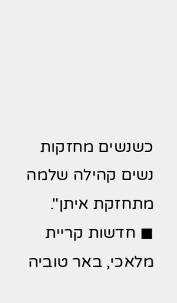כשנשים מחזקות נשים קהילה שלמה מתחזקת איתן".
◼ חדשות קריית מלאכי, באר טוביה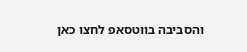והסביבה בווטסאפ לחצו כאן